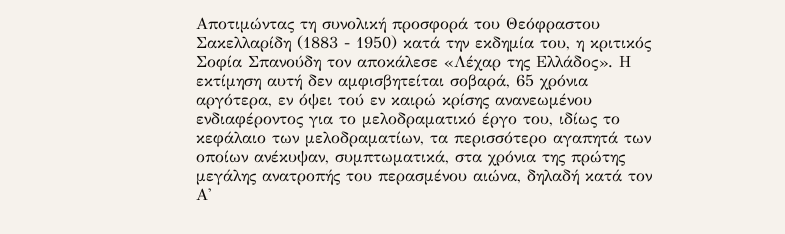Αποτιμώντας τη συνολική προσφορά του Θεόφραστου Σακελλαρίδη (1883 - 1950) κατά την εκδημία του, η κριτικός Σοφία Σπανούδη τον αποκάλεσε «Λέχαρ της Ελλάδος». Η εκτίμηση αυτή δεν αμφισβητείται σοβαρά, 65 χρόνια αργότερα, εν όψει τού εν καιρώ κρίσης ανανεωμένου ενδιαφέροντος για το μελοδραματικό έργο του, ιδίως το κεφάλαιο των μελοδραματίων, τα περισσότερο αγαπητά των οποίων ανέκυψαν, συμπτωματικά, στα χρόνια της πρώτης μεγάλης ανατροπής του περασμένου αιώνα, δηλαδή κατά τον Α'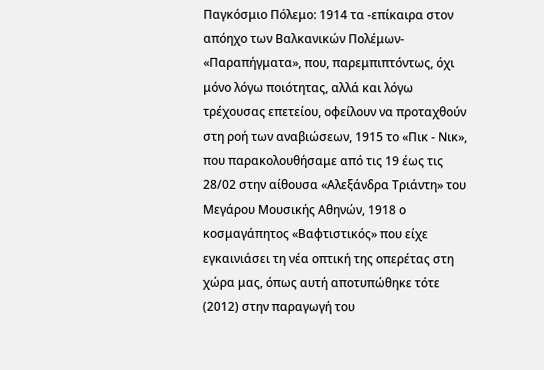Παγκόσμιο Πόλεμο: 1914 τα -επίκαιρα στον απόηχο των Βαλκανικών Πολέμων- «Παραπήγματα», που, παρεμπιπτόντως, όχι μόνο λόγω ποιότητας, αλλά και λόγω τρέχουσας επετείου, οφείλουν να προταχθούν στη ροή των αναβιώσεων, 1915 το «Πικ - Νικ», που παρακολουθήσαμε από τις 19 έως τις 28/02 στην αίθουσα «Αλεξάνδρα Τριάντη» του Μεγάρου Μουσικής Αθηνών, 1918 ο κοσμαγάπητος «Βαφτιστικός» που είχε εγκαινιάσει τη νέα οπτική της οπερέτας στη χώρα μας, όπως αυτή αποτυπώθηκε τότε (2012) στην παραγωγή του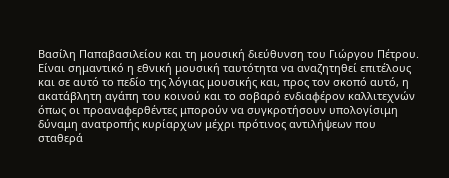Βασίλη Παπαβασιλείου και τη μουσική διεύθυνση του Γιώργου Πέτρου. Είναι σημαντικό η εθνική μουσική ταυτότητα να αναζητηθεί επιτέλους και σε αυτό το πεδίο της λόγιας μουσικής και, προς τον σκοπό αυτό, η ακατάβλητη αγάπη του κοινού και το σοβαρό ενδιαφέρον καλλιτεχνών όπως οι προαναφερθέντες μπορούν να συγκροτήσουν υπολογίσιμη δύναμη ανατροπής κυρίαρχων μέχρι πρότινος αντιλήψεων που σταθερά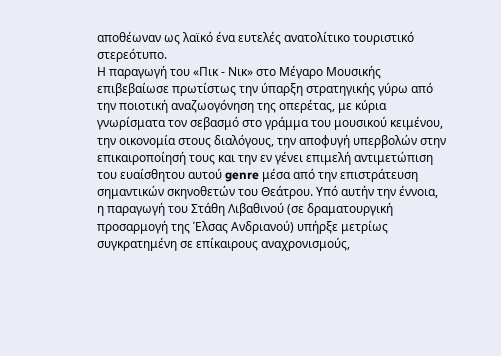αποθέωναν ως λαϊκό ένα ευτελές ανατολίτικο τουριστικό στερεότυπο.
Η παραγωγή του «Πικ - Νικ» στο Μέγαρο Μουσικής επιβεβαίωσε πρωτίστως την ύπαρξη στρατηγικής γύρω από την ποιοτική αναζωογόνηση της οπερέτας, με κύρια γνωρίσματα τον σεβασμό στο γράμμα του μουσικού κειμένου, την οικονομία στους διαλόγους, την αποφυγή υπερβολών στην επικαιροποίησή τους και την εν γένει επιμελή αντιμετώπιση του ευαίσθητου αυτού genre μέσα από την επιστράτευση σημαντικών σκηνοθετών του Θεάτρου. Υπό αυτήν την έννοια, η παραγωγή του Στάθη Λιβαθινού (σε δραματουργική προσαρμογή της Έλσας Ανδριανού) υπήρξε μετρίως συγκρατημένη σε επίκαιρους αναχρονισμούς,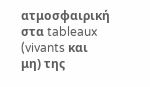ατμοσφαιρική στα tableaux (vivants και μη) της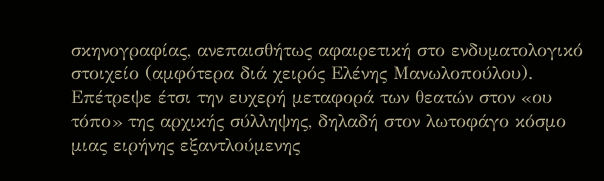σκηνογραφίας, ανεπαισθήτως αφαιρετική στο ενδυματολογικό στοιχείο (αμφότερα διά χειρός Ελένης Μανωλοπούλου). Επέτρεψε έτσι την ευχερή μεταφορά των θεατών στον «ου τόπο» της αρχικής σύλληψης, δηλαδή στον λωτοφάγο κόσμο μιας ειρήνης εξαντλούμενης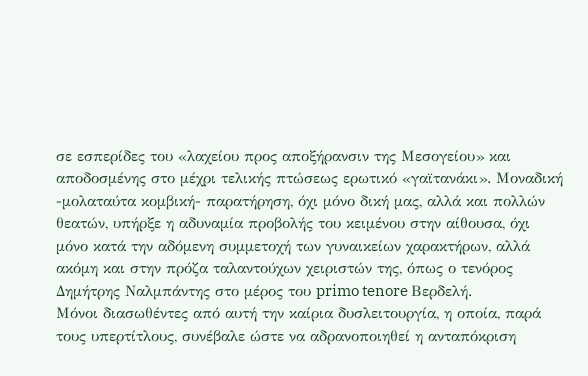σε εσπερίδες του «λαχείου προς αποξήρανσιν της Μεσογείου» και αποδοσμένης στο μέχρι τελικής πτώσεως ερωτικό «γαϊτανάκι». Μοναδική -μολαταύτα κομβική- παρατήρηση, όχι μόνο δική μας, αλλά και πολλών θεατών, υπήρξε η αδυναμία προβολής του κειμένου στην αίθουσα, όχι μόνο κατά την αδόμενη συμμετοχή των γυναικείων χαρακτήρων, αλλά ακόμη και στην πρόζα ταλαντούχων χειριστών της, όπως ο τενόρος Δημήτρης Ναλμπάντης στο μέρος του primo tenore Βερδελή.
Μόνοι διασωθέντες από αυτή την καίρια δυσλειτουργία, η οποία, παρά τους υπερτίτλους, συνέβαλε ώστε να αδρανοποιηθεί η ανταπόκριση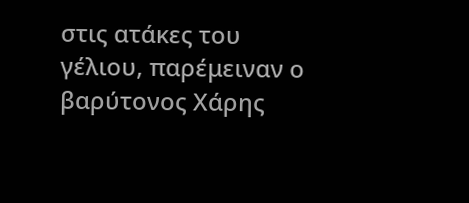στις ατάκες του γέλιου, παρέμειναν ο βαρύτονος Χάρης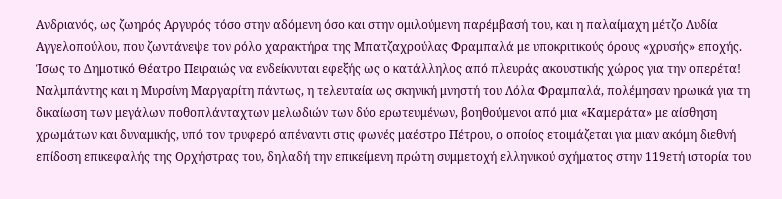Ανδριανός, ως ζωηρός Αργυρός τόσο στην αδόμενη όσο και στην ομιλούμενη παρέμβασή του, και η παλαίμαχη μέτζο Λυδία Αγγελοπούλου, που ζωντάνεψε τον ρόλο χαρακτήρα της Μπατζαχρούλας Φραμπαλά με υποκριτικούς όρους «χρυσής» εποχής. Ίσως το Δημοτικό Θέατρο Πειραιώς να ενδείκνυται εφεξής ως ο κατάλληλος από πλευράς ακουστικής χώρος για την οπερέτα! Ναλμπάντης και η Μυρσίνη Μαργαρίτη πάντως, η τελευταία ως σκηνική μνηστή του Λόλα Φραμπαλά, πολέμησαν ηρωικά για τη δικαίωση των μεγάλων ποθοπλάνταχτων μελωδιών των δύο ερωτευμένων, βοηθούμενοι από μια «Καμεράτα» με αίσθηση χρωμάτων και δυναμικής, υπό τον τρυφερό απέναντι στις φωνές μαέστρο Πέτρου, ο οποίος ετοιμάζεται για μιαν ακόμη διεθνή επίδοση επικεφαλής της Ορχήστρας του, δηλαδή την επικείμενη πρώτη συμμετοχή ελληνικού σχήματος στην 119ετή ιστορία του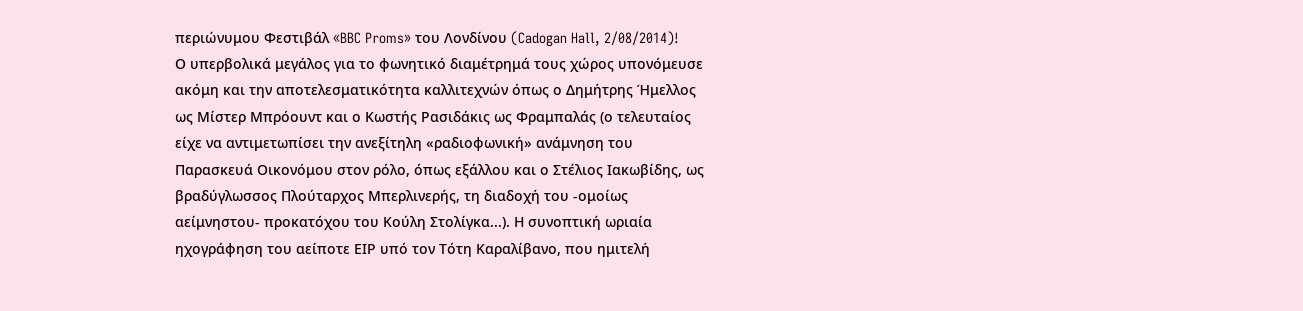περιώνυμου Φεστιβάλ «BBC Proms» του Λονδίνου (Cadogan Hall, 2/08/2014)!
Ο υπερβολικά μεγάλος για το φωνητικό διαμέτρημά τους χώρος υπονόμευσε ακόμη και την αποτελεσματικότητα καλλιτεχνών όπως ο Δημήτρης Ήμελλος ως Μίστερ Μπρόουντ και ο Κωστής Ρασιδάκις ως Φραμπαλάς (ο τελευταίος είχε να αντιμετωπίσει την ανεξίτηλη «ραδιοφωνική» ανάμνηση του Παρασκευά Οικονόμου στον ρόλο, όπως εξάλλου και ο Στέλιος Ιακωβίδης, ως βραδύγλωσσος Πλούταρχος Μπερλινερής, τη διαδοχή του -ομοίως αείμνηστου- προκατόχου του Κούλη Στολίγκα...). Η συνοπτική ωριαία ηχογράφηση του αείποτε ΕΙΡ υπό τον Τότη Καραλίβανο, που ημιτελή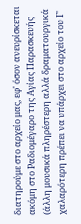διατηρούμε στο αρχείο μας, εφ' όσον ανευρίσκεται ακόμη στο Ραδιομέγαρο της Αγίας Παρασκευής (άλλη μουσικά πληρέστερη αλλά δραματουργικά χαλαρότερη πρέπει να υπάρχει στο αρχείο του Γ'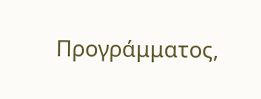Προγράμματος,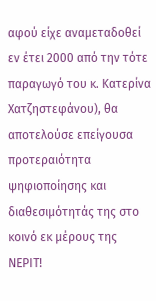αφού είχε αναμεταδοθεί εν έτει 2000 από την τότε παραγωγό του κ. Κατερίνα Χατζηστεφάνου), θα αποτελούσε επείγουσα προτεραιότητα ψηφιοποίησης και διαθεσιμότητάς της στο κοινό εκ μέρους της ΝΕΡΙΤ!